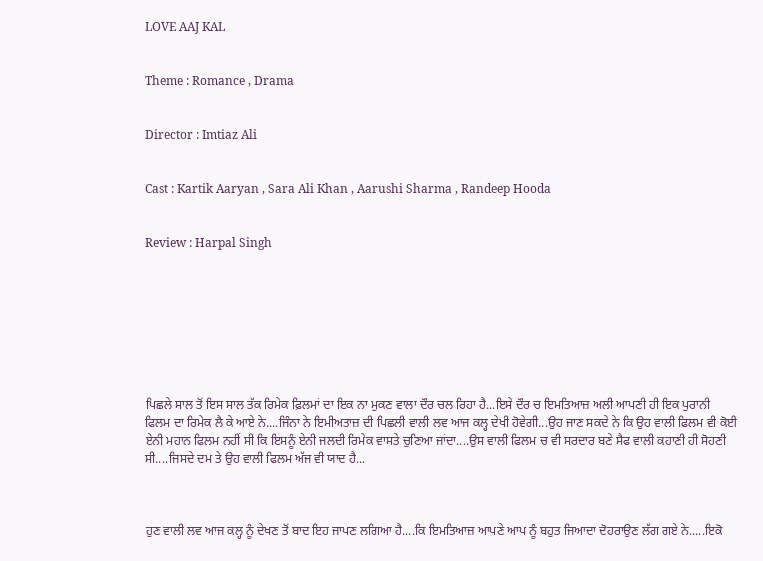LOVE AAJ KAL


Theme : Romance , Drama


Director : Imtiaz Ali


Cast : Kartik Aaryan , Sara Ali Khan , Aarushi Sharma , Randeep Hooda


Review : Harpal Singh








ਪਿਛਲੇ ਸਾਲ ਤੋਂ ਇਸ ਸਾਲ ਤੱਕ ਰਿਮੇਕ ਫ਼ਿਲਮਾਂ ਦਾ ਇਕ ਨਾ ਮੁਕਣ ਵਾਲਾ ਦੌਰ ਚਲ ਰਿਹਾ ਹੈ...ਇਸੇ ਦੌਰ ਚ ਇਮਤਿਆਜ਼ ਅਲੀ ਆਪਣੀ ਹੀ ਇਕ ਪੁਰਾਨੀ ਫਿਲਮ ਦਾ ਰਿਮੇਕ ਲੈ ਕੇ ਆਏ ਨੇ....ਜਿੰਨਾ ਨੇ ਇਮੀਅਤਾਜ਼ ਦੀ ਪਿਛਲੀ ਵਾਲੀ ਲਵ ਆਜ ਕਲ੍ਹ ਦੇਖੀ ਹੋਵੇਗੀ...ਉਹ ਜਾਣ ਸਕਦੇ ਨੇ ਕਿ ਉਹ ਵਾਲੀ ਫਿਲਮ ਵੀ ਕੋਈ ਏਨੀ ਮਹਾਨ ਫਿਲਮ ਨਹੀਂ ਸੀ ਕਿ ਇਸਨੂੰ ਏਨੀ ਜਲਦੀ ਰਿਮੇਕ ਵਾਸਤੇ ਚੁਣਿਆ ਜਾਂਦਾ....ਉਸ ਵਾਲੀ ਫਿਲਮ ਚ ਵੀ ਸਰਦਾਰ ਬਣੇ ਸੈਫ ਵਾਲੀ ਕਹਾਣੀ ਹੀ ਸੋਹਣੀ ਸੀ....ਜਿਸਦੇ ਦਮ ਤੇ ਉਹ ਵਾਲੀ ਫਿਲਮ ਅੱਜ ਵੀ ਯਾਦ ਹੈ...



ਹੁਣ ਵਾਲੀ ਲਵ ਆਜ ਕਲ੍ਹ ਨੂੰ ਦੇਖਣ ਤੋਂ ਬਾਦ ਇਹ ਜਾਪਣ ਲਗਿਆ ਹੈ....ਕਿ ਇਮਤਿਆਜ਼ ਆਪਣੇ ਆਪ ਨੂੰ ਬਹੁਤ ਜਿਆਦਾ ਦੋਹਰਾਉਣ ਲੱਗ ਗਏ ਨੇ.....ਇਕੋ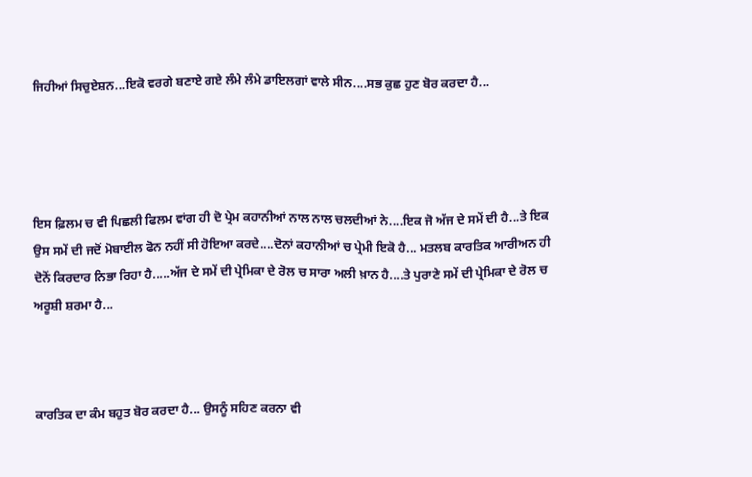ਜਿਹੀਆਂ ਸਿਚੁਏਸ਼ਨ...ਇਕੋ ਵਰਗੇ ਬਣਾਏ ਗਏ ਲੰਮੇ ਲੰਮੇ ਡਾਇਲਗਾਂ ਵਾਲੇ ਸੀਨ....ਸਭ ਕੁਛ ਹੁਣ ਬੋਰ ਕਰਦਾ ਹੈ...




ਇਸ ਫ਼ਿਲਮ ਚ ਵੀ ਪਿਛਲੀ ਫਿਲਮ ਵਾਂਗ ਹੀ ਦੋ ਪ੍ਰੇਮ ਕਹਾਨੀਆਂ ਨਾਲ ਨਾਲ ਚਲਦੀਆਂ ਨੇ....ਇਕ ਜੋ ਅੱਜ ਦੇ ਸਮੇਂ ਦੀ ਹੈ...ਤੇ ਇਕ ਉਸ ਸਮੇਂ ਦੀ ਜਦੋਂ ਮੋਬਾਈਲ ਫੋਨ ਨਹੀਂ ਸੀ ਹੋਇਆ ਕਰਦੇ....ਦੋਨਾਂ ਕਹਾਨੀਆਂ ਚ ਪ੍ਰੇਮੀ ਇਕੋ ਹੈ... ਮਤਲਬ ਕਾਰਤਿਕ ਆਰੀਅਨ ਹੀ ਦੋਨੋਂ ਕਿਰਦਾਰ ਨਿਭਾ ਰਿਹਾ ਹੈ.....ਅੱਜ ਦੇ ਸਮੇਂ ਦੀ ਪ੍ਰੇਮਿਕਾ ਦੇ ਰੋਲ ਚ ਸਾਰਾ ਅਲੀ ਖ਼ਾਨ ਹੈ....ਤੇ ਪੁਰਾਣੇ ਸਮੇਂ ਦੀ ਪ੍ਰੇਮਿਕਾ ਦੇ ਰੋਲ ਚ ਅਰੂਸ਼ੀ ਸ਼ਰਮਾ ਹੈ...



ਕਾਰਤਿਕ ਦਾ ਕੰਮ ਬਹੁਤ ਬੋਰ ਕਰਦਾ ਹੈ... ਉਸਨੂੰ ਸਹਿਣ ਕਰਨਾ ਵੀ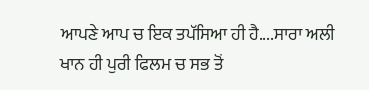ਆਪਣੇ ਆਪ ਚ ਇਕ ਤਪੱਸਿਆ ਹੀ ਹੈ....ਸਾਰਾ ਅਲੀ ਖਾਨ ਹੀ ਪੁਰੀ ਫਿਲਮ ਚ ਸਭ ਤੋਂ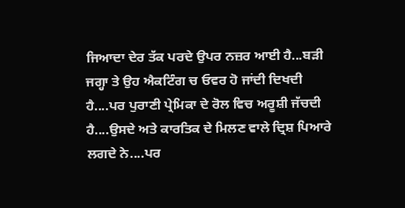ਜਿਆਦਾ ਦੇਰ ਤੱਕ ਪਰਦੇ ਉਪਰ ਨਜ਼ਰ ਆਈ ਹੈ...ਬੜੀ ਜਗ੍ਹਾ ਤੇ ਉਹ ਐਕਟਿੰਗ ਚ ਓਵਰ ਹੋ ਜਾਂਦੀ ਦਿਖਦੀ ਹੈ....ਪਰ ਪੁਰਾਣੀ ਪ੍ਰੇਮਿਕਾ ਦੇ ਰੋਲ ਵਿਚ ਅਰੂਸ਼ੀ ਜੱਚਦੀ ਹੈ....ਉਸਦੇ ਅਤੇ ਕਾਰਤਿਕ ਦੇ ਮਿਲਣ ਵਾਲੇ ਦ੍ਰਿਸ਼ ਪਿਆਰੇ ਲਗਦੇ ਨੇ....ਪਰ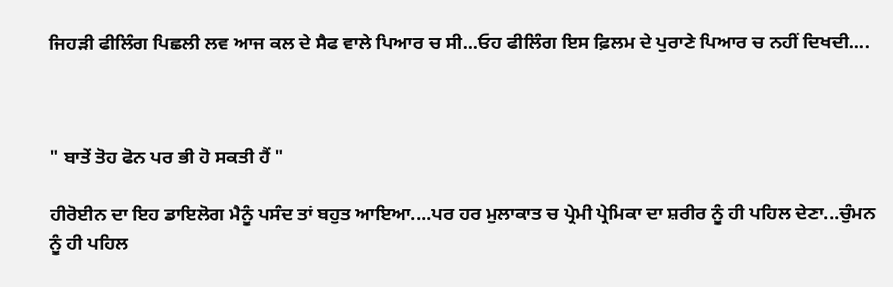ਜਿਹੜੀ ਫੀਲਿੰਗ ਪਿਛਲੀ ਲਵ ਆਜ ਕਲ ਦੇ ਸੈਫ ਵਾਲੇ ਪਿਆਰ ਚ ਸੀ...ਓਹ ਫੀਲਿੰਗ ਇਸ ਫ਼ਿਲਮ ਦੇ ਪੁਰਾਣੇ ਪਿਆਰ ਚ ਨਹੀਂ ਦਿਖਦੀ....



" ਬਾਤੇਂ ਤੋਹ ਫੋਨ ਪਰ ਭੀ ਹੋ ਸਕਤੀ ਹੈਂ "

ਹੀਰੋਈਨ ਦਾ ਇਹ ਡਾਇਲੋਗ ਮੈਨੂੰ ਪਸੰਦ ਤਾਂ ਬਹੁਤ ਆਇਆ....ਪਰ ਹਰ ਮੁਲਾਕਾਤ ਚ ਪ੍ਰੇਮੀ ਪ੍ਰੇਮਿਕਾ ਦਾ ਸ਼ਰੀਰ ਨੂੰ ਹੀ ਪਹਿਲ ਦੇਣਾ...ਚੁੰਮਨ ਨੂੰ ਹੀ ਪਹਿਲ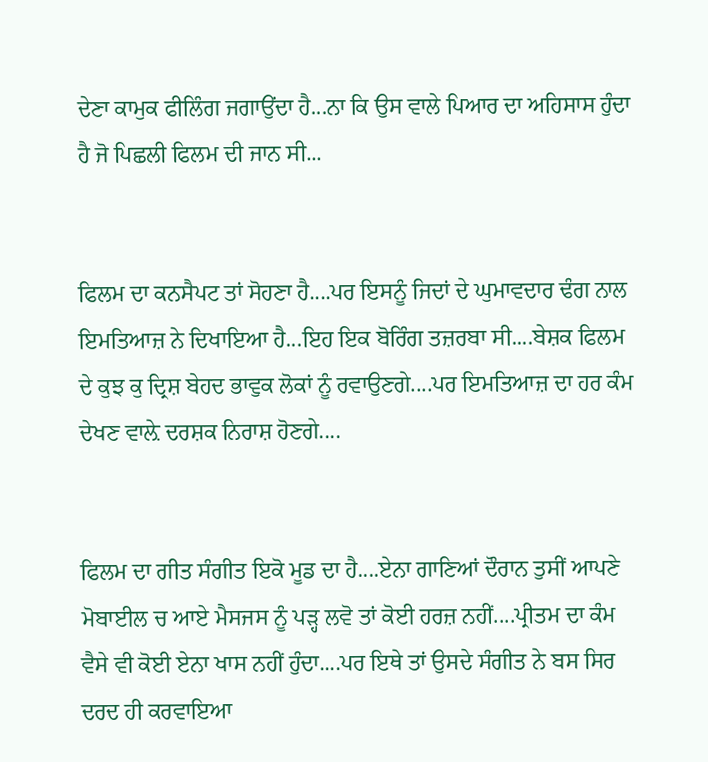ਦੇਣਾ ਕਾਮੁਕ ਫੀਲਿੰਗ ਜਗਾਉਂਦਾ ਹੈ...ਨਾ ਕਿ ਉਸ ਵਾਲੇ ਪਿਆਰ ਦਾ ਅਹਿਸਾਸ ਹੁੰਦਾ ਹੈ ਜੋ ਪਿਛਲੀ ਫਿਲਮ ਦੀ ਜਾਨ ਸੀ...


ਫਿਲਮ ਦਾ ਕਨਸੈਪਟ ਤਾਂ ਸੋਹਣਾ ਹੈ....ਪਰ ਇਸਨੂੰ ਜਿਦਾਂ ਦੇ ਘੁਮਾਵਦਾਰ ਢੰਗ ਨਾਲ ਇਮਤਿਆਜ਼ ਨੇ ਦਿਖਾਇਆ ਹੈ...ਇਹ ਇਕ ਬੋਰਿੰਗ ਤਜ਼ਰਬਾ ਸੀ....ਬੇਸ਼ਕ ਫਿਲਮ ਦੇ ਕੁਝ ਕੁ ਦ੍ਰਿਸ਼ ਬੇਹਦ ਭਾਵੁਕ ਲੋਕਾਂ ਨੂੰ ਰਵਾਉਣਗੇ....ਪਰ ਇਮਤਿਆਜ਼ ਦਾ ਹਰ ਕੰਮ ਦੇਖਣ ਵਾਲ਼ੇ ਦਰਸ਼ਕ ਨਿਰਾਸ਼ ਹੋਣਗੇ....


ਫਿਲਮ ਦਾ ਗੀਤ ਸੰਗੀਤ ਇਕੋ ਮੂਡ ਦਾ ਹੈ....ਏਨਾ ਗਾਣਿਆਂ ਦੌਰਾਨ ਤੁਸੀਂ ਆਪਣੇ ਮੋਬਾਈਲ ਚ ਆਏ ਮੈਸਜਸ ਨੂੰ ਪੜ੍ਹ ਲਵੋ ਤਾਂ ਕੋਈ ਹਰਜ਼ ਨਹੀਂ....ਪ੍ਰੀਤਮ ਦਾ ਕੰਮ ਵੈਸੇ ਵੀ ਕੋਈ ਏਨਾ ਖਾਸ ਨਹੀਂ ਹੁੰਦਾ....ਪਰ ਇਥੇ ਤਾਂ ਉਸਦੇ ਸੰਗੀਤ ਨੇ ਬਸ ਸਿਰ ਦਰਦ ਹੀ ਕਰਵਾਇਆ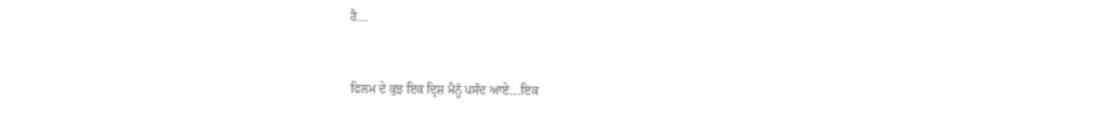ਹੈ....


ਫਿਲਮ ਦੇ ਕੁਝ ਇਕ ਦ੍ਰਿਸ਼ ਮੈਨੂੰ ਪਸੰਦ ਆਏ....ਇਕ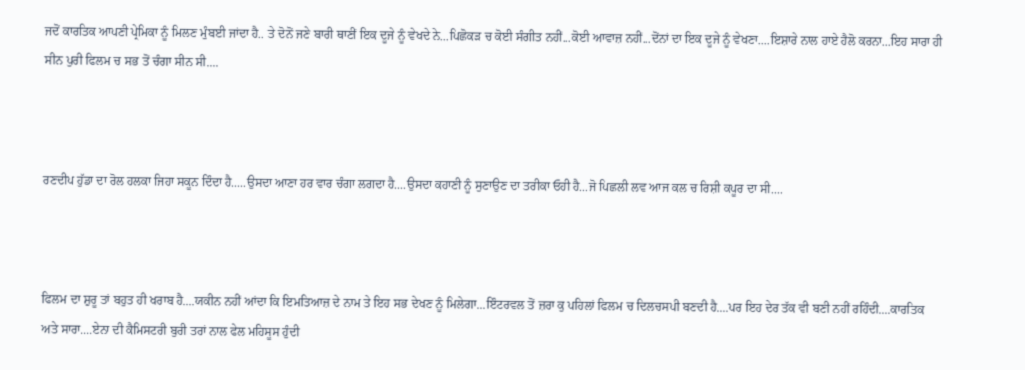ਜਦੋਂ ਕਾਰਤਿਕ ਆਪਣੀ ਪ੍ਰੇਮਿਕਾ ਨੂੰ ਮਿਲਣ ਮੁੰਬਈ ਜਾਂਦਾ ਹੈ.. ਤੇ ਦੋਨੋਂ ਜਣੇ ਬਾਰੀ ਥਾਣੀਂ ਇਕ ਦੂਜੇ ਨੂੰ ਵੇਖਦੇ ਨੇ...ਪਿਛੋਕੜ ਚ ਕੋਈ ਸੰਗੀਤ ਨਹੀਂ...ਕੋਈ ਆਵਾਜ਼ ਨਹੀਂ...ਦੋਂਨਾਂ ਦਾ ਇਕ ਦੂਜੇ ਨੂੰ ਵੇਖਣਾ....ਇਸ਼ਾਰੇ ਨਾਲ ਹਾਏ ਹੈਲੋ ਕਰਨਾ...ਇਹ ਸਾਰਾ ਹੀ ਸੀਨ ਪੁਰੀ ਫਿਲਮ ਚ ਸਭ ਤੋਂ ਚੰਗਾ ਸੀਨ ਸੀ....



ਰਣਦੀਪ ਹੁੱਡਾ ਦਾ ਰੋਲ ਹਲਕਾ ਜਿਹਾ ਸਕੂਨ ਦਿੰਦਾ ਹੈ.....ਉਸਦਾ ਆਣਾ ਹਰ ਵਾਰ ਚੰਗਾ ਲਗਦਾ ਹੈ....ਉਸਦਾ ਕਹਾਣੀ ਨੂੰ ਸੁਣਾਉਣ ਦਾ ਤਰੀਕਾ ਓਹੀ ਹੈ...ਜੋ ਪਿਛਲੀ ਲਵ ਆਜ ਕਲ ਚ ਰਿਸ਼ੀ ਕਪੂਰ ਦਾ ਸੀ....



ਫਿਲਮ ਦਾ ਸ਼ੁਰੂ ਤਾਂ ਬਹੁਤ ਹੀ ਖਰਾਬ ਹੈ....ਯਕੀਨ ਨਹੀਂ ਆਂਦਾ ਕਿ ਇਮਤਿਆਜ਼ ਦੇ ਨਾਮ ਤੇ ਇਹ ਸਭ ਦੇਖਣ ਨੂੰ ਮਿਲੇਗਾ...ਇੰਟਰਵਲ ਤੋਂ ਜ਼ਰਾ ਕੁ ਪਹਿਲਾਂ ਫਿਲਮ ਚ ਦਿਲਚਸਪੀ ਬਣਦੀ ਹੈ....ਪਰ ਇਹ ਦੇਰ ਤੱਕ ਵੀ ਬਣੀ ਨਹੀਂ ਰਹਿੰਦੀ....ਕਾਰਤਿਕ ਅਤੇ ਸਾਰਾ....ਏਨਾ ਦੀ ਕੈਮਿਸਟਰੀ ਬੁਰੀ ਤਰਾਂ ਨਾਲ ਫੇਲ ਮਹਿਸੂਸ ਹੁੰਦੀ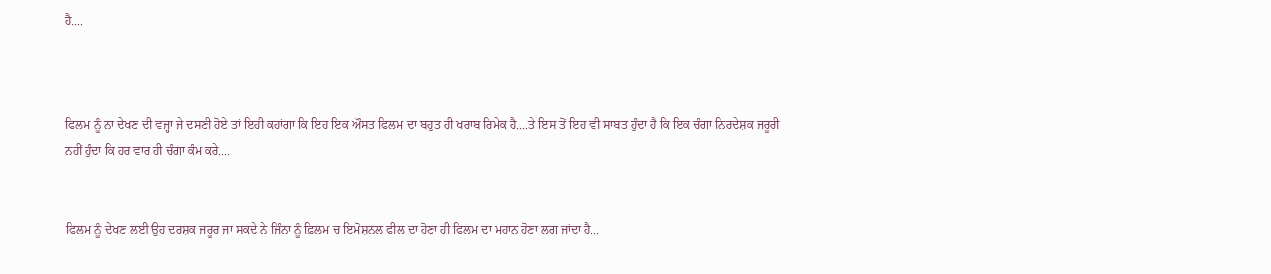ਹੈ....



ਫਿਲਮ ਨੂੰ ਨਾ ਦੇਖਣ ਦੀ ਵਜ੍ਹਾ ਜੇ ਦਸਣੀ ਹੋਏ ਤਾਂ ਇਹੀ ਕਹਾਂਗਾ ਕਿ ਇਹ ਇਕ ਔਸਤ ਫਿਲਮ ਦਾ ਬਹੁਤ ਹੀ ਖਰਾਬ ਰਿਮੇਕ ਹੈ....ਤੇ ਇਸ ਤੋਂ ਇਹ ਵੀ ਸਾਬਤ ਹੁੰਦਾ ਹੈ ਕਿ ਇਕ ਚੰਗਾ ਨਿਰਦੇਸ਼ਕ ਜਰੂਰੀ ਨਹੀਂ ਹੁੰਦਾ ਕਿ ਹਰ ਵਾਰ ਹੀ ਚੰਗਾ ਕੰਮ ਕਰੇ....


ਫਿਲਮ ਨੂੰ ਦੇਖਣ ਲਈ ਉਹ ਦਰਸ਼ਕ ਜਰੂਰ ਜਾ ਸਕਦੇ ਨੇ ਜਿੰਨਾ ਨੂੰ ਫ਼ਿਲਮ ਚ ਇਮੋਸ਼ਨਲ ਫੀਲ ਦਾ ਹੋਣਾ ਹੀ ਫਿਲਮ ਦਾ ਮਹਾਨ ਹੋਣਾ ਲਗ ਜਾਂਦਾ ਹੈ...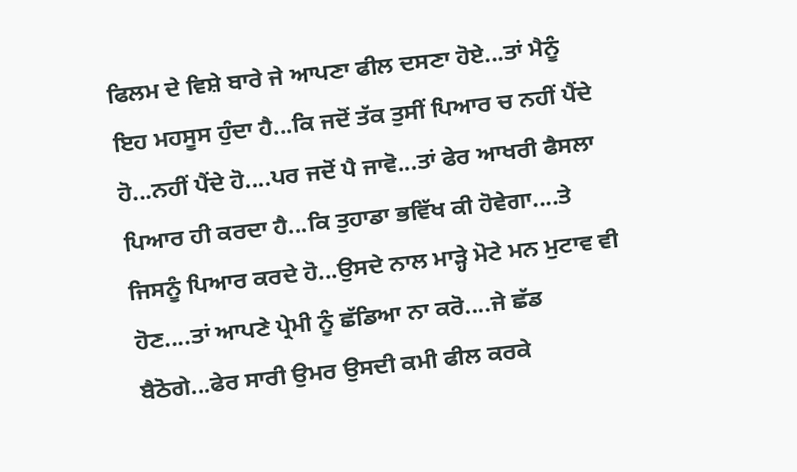ਫਿਲਮ ਦੇ ਵਿਸ਼ੇ ਬਾਰੇ ਜੇ ਆਪਣਾ ਫੀਲ ਦਸਣਾ ਹੋਏ...ਤਾਂ ਮੈਨੂੰ ਇਹ ਮਹਸੂਸ ਹੁੰਦਾ ਹੈ...ਕਿ ਜਦੋਂ ਤੱਕ ਤੁਸੀਂ ਪਿਆਰ ਚ ਨਹੀਂ ਪੈਂਦੇ ਹੋ...ਨਹੀਂ ਪੈਂਦੇ ਹੋ....ਪਰ ਜਦੋਂ ਪੈ ਜਾਵੋ...ਤਾਂ ਫੇਰ ਆਖਰੀ ਫੈਸਲਾ ਪਿਆਰ ਹੀ ਕਰਦਾ ਹੈ...ਕਿ ਤੁਹਾਡਾ ਭਵਿੱਖ ਕੀ ਹੋਵੇਗਾ....ਤੇ ਜਿਸਨੂੰ ਪਿਆਰ ਕਰਦੇ ਹੋ...ਉਸਦੇ ਨਾਲ ਮਾੜ੍ਹੇ ਮੋਟੇ ਮਨ ਮੁਟਾਵ ਵੀ ਹੋਣ....ਤਾਂ ਆਪਣੇ ਪ੍ਰੇਮੀ ਨੂੰ ਛੱਡਿਆ ਨਾ ਕਰੋ....ਜੇ ਛੱਡ ਬੈਠੋਗੇ...ਫੇਰ ਸਾਰੀ ਉਮਰ ਉਸਦੀ ਕਮੀ ਫੀਲ ਕਰਕੇ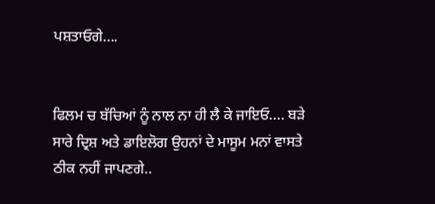ਪਸ਼ਤਾਓਗੇ....


ਫਿਲਮ ਚ ਬੱਚਿਆਂ ਨੂੰ ਨਾਲ ਨਾ ਹੀ ਲੈ ਕੇ ਜਾਇਓ.... ਬੜੇ ਸਾਰੇ ਦ੍ਰਿਸ਼ ਅਤੇ ਡਾਇਲੋਗ ਉਹਨਾਂ ਦੇ ਮਾਸੂਮ ਮਨਾਂ ਵਾਸਤੇ ਠੀਕ ਨਹੀਂ ਜਾਪਣਗੇ..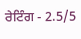ਰੇਟਿੰਗ - 2.5/5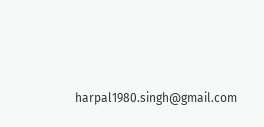harpal1980.singh@gmail.com